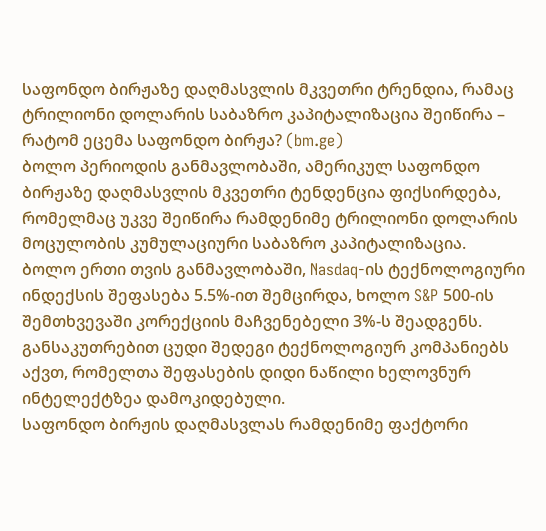საფონდო ბირჟაზე დაღმასვლის მკვეთრი ტრენდია, რამაც ტრილიონი დოლარის საბაზრო კაპიტალიზაცია შეიწირა – რატომ ეცემა საფონდო ბირჟა? (bm.ge)
ბოლო პერიოდის განმავლობაში, ამერიკულ საფონდო ბირჟაზე დაღმასვლის მკვეთრი ტენდენცია ფიქსირდება, რომელმაც უკვე შეიწირა რამდენიმე ტრილიონი დოლარის მოცულობის კუმულაციური საბაზრო კაპიტალიზაცია.
ბოლო ერთი თვის განმავლობაში, Nasdaq-ის ტექნოლოგიური ინდექსის შეფასება 5.5%-ით შემცირდა, ხოლო S&P 500-ის შემთხვევაში კორექციის მაჩვენებელი 3%-ს შეადგენს. განსაკუთრებით ცუდი შედეგი ტექნოლოგიურ კომპანიებს აქვთ, რომელთა შეფასების დიდი ნაწილი ხელოვნურ ინტელექტზეა დამოკიდებული.
საფონდო ბირჟის დაღმასვლას რამდენიმე ფაქტორი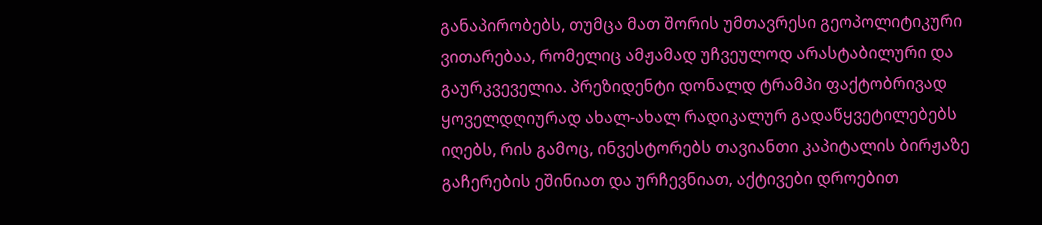განაპირობებს, თუმცა მათ შორის უმთავრესი გეოპოლიტიკური ვითარებაა, რომელიც ამჟამად უჩვეულოდ არასტაბილური და გაურკვეველია. პრეზიდენტი დონალდ ტრამპი ფაქტობრივად ყოველდღიურად ახალ-ახალ რადიკალურ გადაწყვეტილებებს იღებს, რის გამოც, ინვესტორებს თავიანთი კაპიტალის ბირჟაზე გაჩერების ეშინიათ და ურჩევნიათ, აქტივები დროებით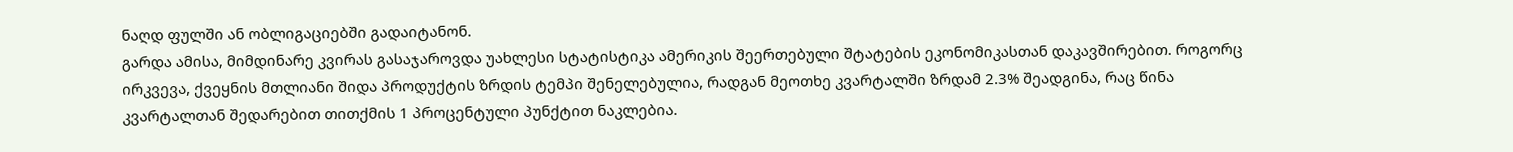ნაღდ ფულში ან ობლიგაციებში გადაიტანონ.
გარდა ამისა, მიმდინარე კვირას გასაჯაროვდა უახლესი სტატისტიკა ამერიკის შეერთებული შტატების ეკონომიკასთან დაკავშირებით. როგორც ირკვევა, ქვეყნის მთლიანი შიდა პროდუქტის ზრდის ტემპი შენელებულია, რადგან მეოთხე კვარტალში ზრდამ 2.3% შეადგინა, რაც წინა კვარტალთან შედარებით თითქმის 1 პროცენტული პუნქტით ნაკლებია.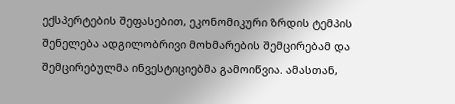ექსპერტების შეფასებით, ეკონომიკური ზრდის ტემპის შენელება ადგილობრივი მოხმარების შემცირებამ და შემცირებულმა ინვესტიციებმა გამოიწვია. ამასთან,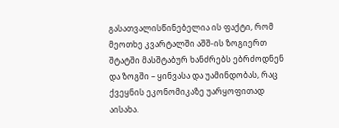გასათვალისწინებელია ის ფაქტი, რომ მეოთხე კვარტალში აშშ-ის ზოგიერთ შტატში მასშტაბურ ხანძრებს ებრძოდნენ და ზოგში – ყინვასა და უამინდობას, რაც ქვეყნის ეკონომიკაზე უარყოფითად აისახა.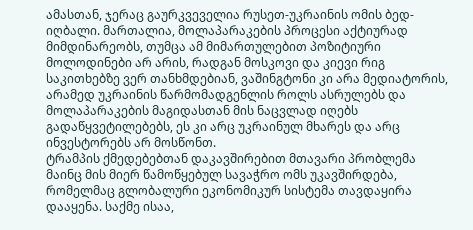ამასთან, ჯერაც გაურკვეველია რუსეთ-უკრაინის ომის ბედ-იღბალი. მართალია, მოლაპარაკების პროცესი აქტიურად მიმდინარეობს, თუმცა ამ მიმართულებით პოზიტიური მოლოდინები არ არის, რადგან მოსკოვი და კიევი რიგ საკითხებზე ვერ თანხმდებიან, ვაშინგტონი კი არა მედიატორის, არამედ უკრაინის წარმომადგენლის როლს ასრულებს და მოლაპარაკების მაგიდასთან მის ნაცვლად იღებს გადაწყვეტილებებს, ეს კი არც უკრაინულ მხარეს და არც ინვესტორებს არ მოსწონთ.
ტრამპის ქმედებებთან დაკავშირებით მთავარი პრობლემა მაინც მის მიერ წამოწყებულ სავაჭრო ომს უკავშირდება, რომელმაც გლობალური ეკონომიკურ სისტემა თავდაყირა დააყენა. საქმე ისაა,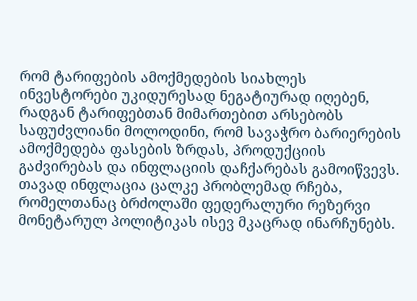რომ ტარიფების ამოქმედების სიახლეს ინვესტორები უკიდურესად ნეგატიურად იღებენ, რადგან ტარიფებთან მიმართებით არსებობს საფუძვლიანი მოლოდინი, რომ სავაჭრო ბარიერების ამოქმედება ფასების ზრდას, პროდუქციის გაძვირებას და ინფლაციის დაჩქარებას გამოიწვევს.
თავად ინფლაცია ცალკე პრობლემად რჩება, რომელთანაც ბრძოლაში ფედერალური რეზერვი მონეტარულ პოლიტიკას ისევ მკაცრად ინარჩუნებს.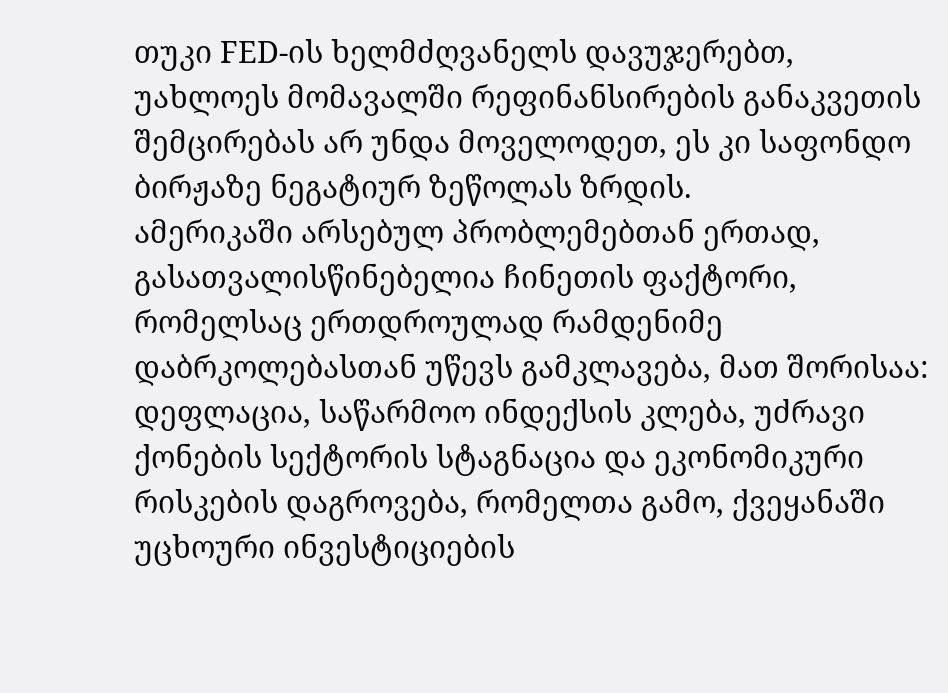თუკი FED-ის ხელმძღვანელს დავუჯერებთ, უახლოეს მომავალში რეფინანსირების განაკვეთის შემცირებას არ უნდა მოველოდეთ, ეს კი საფონდო ბირჟაზე ნეგატიურ ზეწოლას ზრდის.
ამერიკაში არსებულ პრობლემებთან ერთად, გასათვალისწინებელია ჩინეთის ფაქტორი, რომელსაც ერთდროულად რამდენიმე დაბრკოლებასთან უწევს გამკლავება, მათ შორისაა: დეფლაცია, საწარმოო ინდექსის კლება, უძრავი ქონების სექტორის სტაგნაცია და ეკონომიკური რისკების დაგროვება, რომელთა გამო, ქვეყანაში უცხოური ინვესტიციების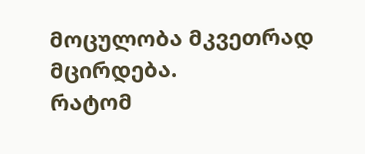მოცულობა მკვეთრად მცირდება.
რატომ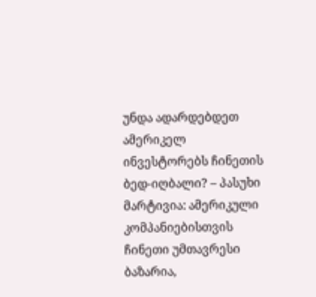უნდა ადარდებდეთ ამერიკელ ინვესტორებს ჩინეთის ბედ-იღბალი? – პასუხი მარტივია: ამერიკული კომპანიებისთვის ჩინეთი უმთავრესი ბაზარია,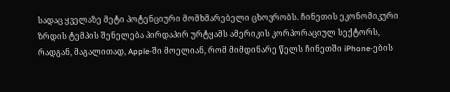სადაც ყველაზე მეტი პოტენციური მომხმარებელი ცხოვრობს. ჩინეთის ეკონომიკური ზრდის ტემპის შენელება პირდაპირ ურტყამს ამერიკის კორპორაციულ სექტორს, რადგან, მაგალითად, Apple-ში მოელიან, რომ მიმდინარე წელს ჩინეთში iPhone-ების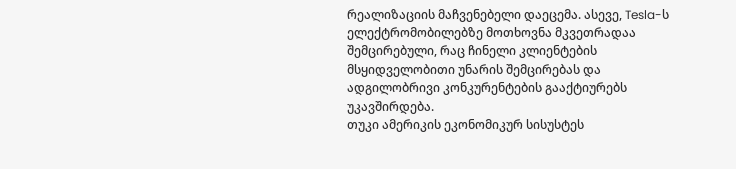რეალიზაციის მაჩვენებელი დაეცემა. ასევე, Tesla-ს ელექტრომობილებზე მოთხოვნა მკვეთრადაა შემცირებული, რაც ჩინელი კლიენტების მსყიდველობითი უნარის შემცირებას და ადგილობრივი კონკურენტების გააქტიურებს უკავშირდება.
თუკი ამერიკის ეკონომიკურ სისუსტეს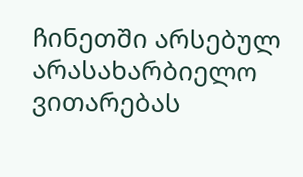ჩინეთში არსებულ არასახარბიელო ვითარებას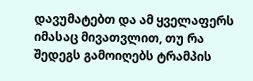დავუმატებთ და ამ ყველაფერს იმასაც მივათვლით, თუ რა შედეგს გამოიღებს ტრამპის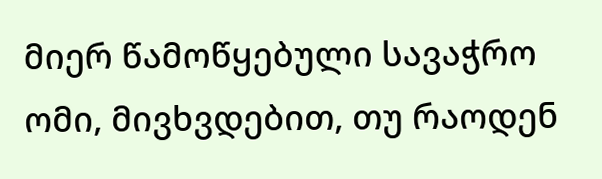მიერ წამოწყებული სავაჭრო ომი, მივხვდებით, თუ რაოდენ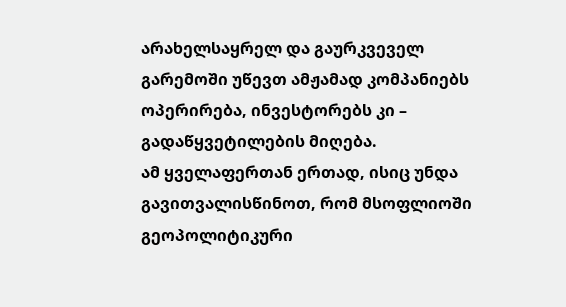არახელსაყრელ და გაურკვეველ გარემოში უწევთ ამჟამად კომპანიებს ოპერირება, ინვესტორებს კი – გადაწყვეტილების მიღება.
ამ ყველაფერთან ერთად, ისიც უნდა გავითვალისწინოთ, რომ მსოფლიოში გეოპოლიტიკური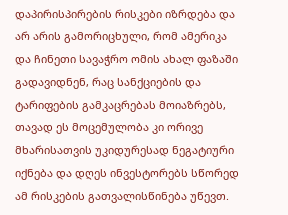დაპირისპირების რისკები იზრდება და არ არის გამორიცხული, რომ ამერიკა და ჩინეთი სავაჭრო ომის ახალ ფაზაში გადავიდნენ, რაც სანქციების და ტარიფების გამკაცრებას მოიაზრებს, თავად ეს მოცემულობა კი ორივე მხარისათვის უკიდურესად ნეგატიური იქნება და დღეს ინვესტორებს სწორედ ამ რისკების გათვალისწინება უწევთ.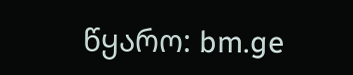წყარო: bm.ge